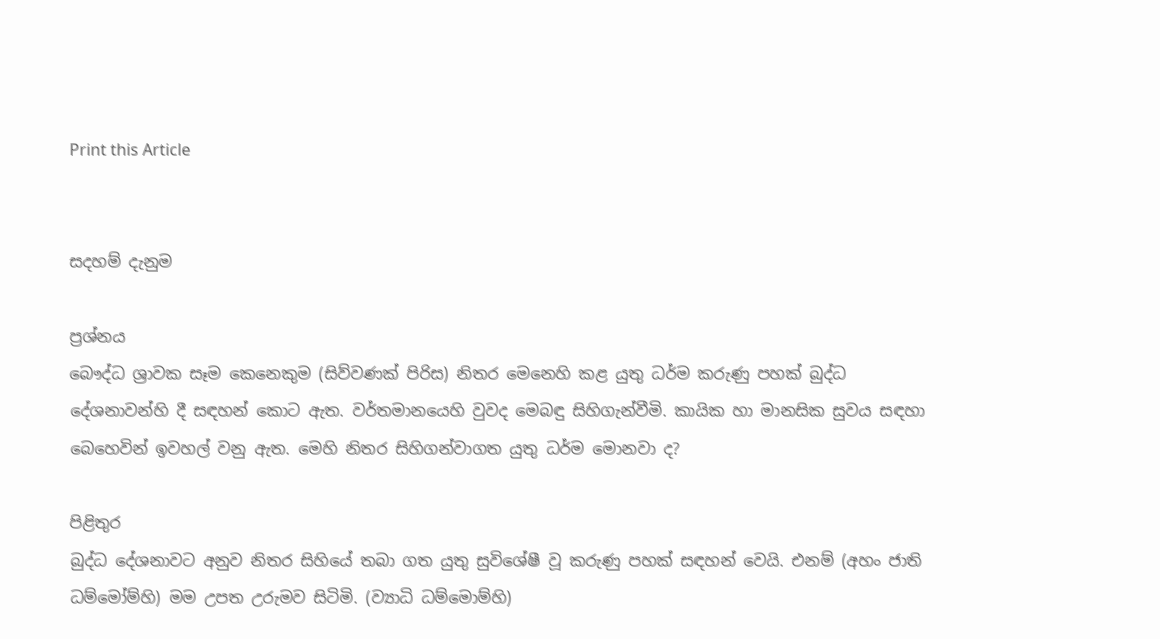Print this Article


සදහම් දැනුම

ප්‍රශ්නය
බෞද්ධ ශ්‍රාවක සෑම කෙනෙකුම (සිව්වණක් පිරිස) නිතර මෙනෙහි කළ යුතු ධර්ම කරුණු පහක් බුද්ධ දේශනාවන්හි දී සඳහන් කොට ඇත. වර්තමානයෙහි වුවද මෙබඳු සිහිගැන්වීමි. කායික හා මානසික සුවය සඳහා බෙහෙවින් ඉවහල් වනු ඇත. මෙහි නිතර සිහිගන්වාගත යුතු ධර්ම මොනවා ද?

පිළිතුර
බුද්ධ දේශනාවට අනුව නිතර සිහියේ තබා ගත යුතු සුවිශේෂී වූ කරුණු පහක් සඳහන් වෙයි. එනම් (අහං ජාති ධම්මෝම්හි) මම උපත උරුමව සිටිමි. (ව්‍යාධි ධම්මොම්හි)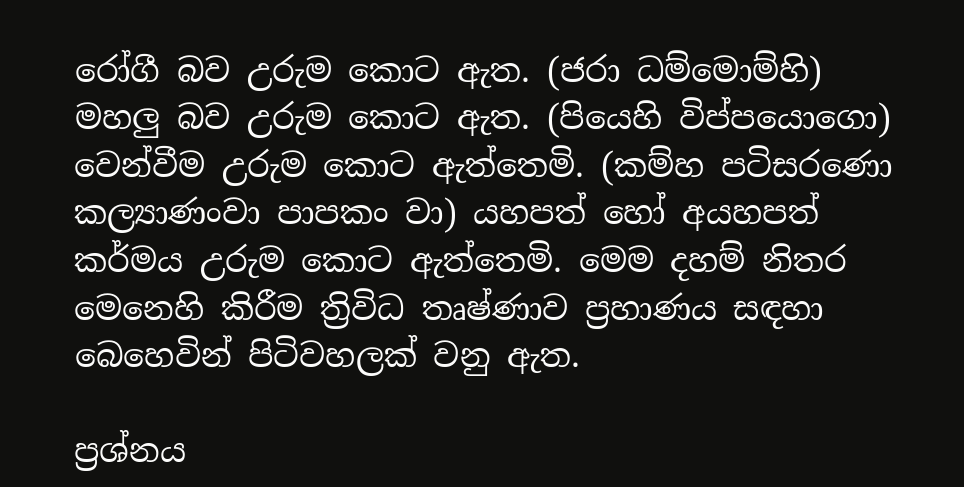රෝගී බව උරුම කොට ඇත. (ජරා ධම්මොම්හි) මහලු බව උරුම කොට ඇත. (පියෙහි විප්පයොගො) වෙන්වීම උරුම කොට ඇත්තෙමි. (කම්හ පටිසරණො කල්‍යාණංවා පාපකං වා) යහපත් හෝ අයහපත් කර්මය උරුම කොට ඇත්තෙමි. මෙම දහම් නිතර මෙනෙහි කිරීම ත්‍රිවිධ තෘෂ්ණාව ප්‍රහාණය සඳහා බෙහෙවින් පිටිවහලක් වනු ඇත.

ප්‍රශ්නය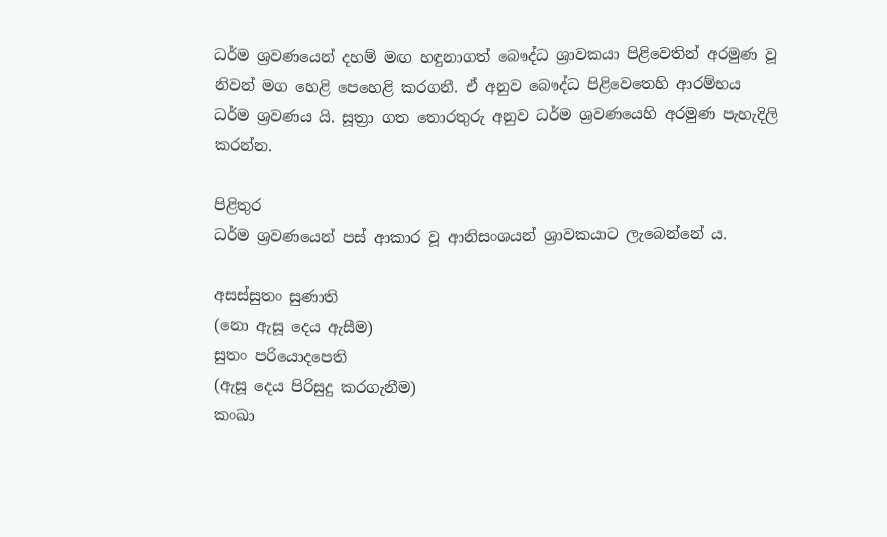ධර්ම ශ්‍රවණයෙන් දහම් මඟ හඳුනාගත් බෞද්ධ ශ්‍රාවකයා පිළිවෙතින් අරමුණ වූ නිවන් මග හෙළි පෙහෙළි කරගනී. ඒ අනුව බෞද්ධ පිළිවෙතෙහි ආරම්භය ධර්ම ශ්‍රවණය යි. සූත්‍රා ගත තොරතුරු අනුව ධර්ම ශ්‍රවණයෙහි අරමුණ පැහැදිලි කරන්න.

පිළිතුර
ධර්ම ශ්‍රවණයෙන් පස් ආකාර වූ ආනිසංශයන් ශ්‍රාවකයාට ලැබෙන්නේ ය.

අසස්සුතං සුණාති
(නො ඇසූ දෙය ඇසීම)
සුතං පරියොදපෙති
(ඇසූ දෙය පිරිසුදු කරගැනීම)
කංඛා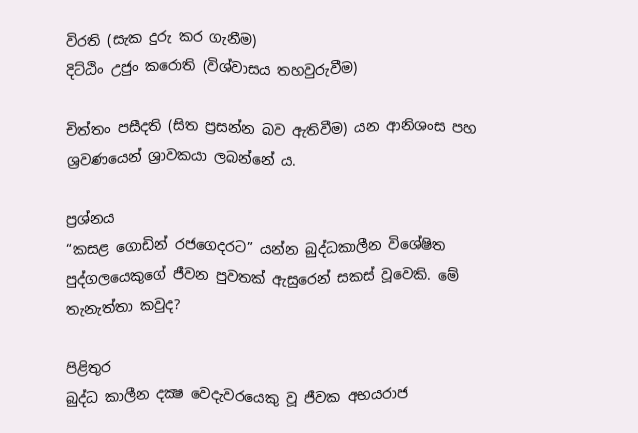විරති (සැක දුරු කර ගැනීම)
දිට්ඨිං උජුං කරොති (විශ්වාසය තහවුරුවීම)

චිත්තං පසීදති (සිත ප්‍රසන්න බව ඇතිවීම) යන ආනිශංස පහ ශ්‍රවණයෙන් ශ්‍රාවකයා ලබන්නේ ය.

ප්‍රශ්නය
“කසළ ගොඩින් රජගෙදරට” යන්න බුද්ධකාලීන විශේෂිත පුද්ගලයෙකුගේ ජීවන පුවතක් ඇසුරෙන් සකස් වූවෙකි. මේ තැනැත්තා කවුද?

පිළිතුර
බුද්ධ කාලීන දක්‍ෂ වෙදැවරයෙකු වූ ජීවක අභයරාජ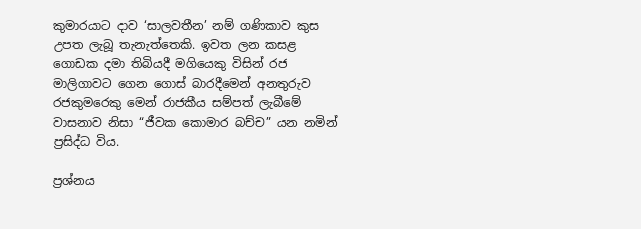කුමාරයාට දාව ‘සාලවතීන’ නම් ගණිකාව කුස උපත ලැබූ තැනැත්තෙකි. ඉවත ලන කසළ ගොඩක දමා තිබියදී මගියෙකු විසින් රජ මාලිගාවට ගෙන ගොස් බාරදීමෙන් අනතුරුව රජකුමරෙකු මෙන් රාජකීය සම්පත් ලැබීමේ වාසනාව නිසා “ජීවක කොමාර බච්ච” යන නමින් ප්‍රසිද්ධ විය.

ප්‍රශ්නය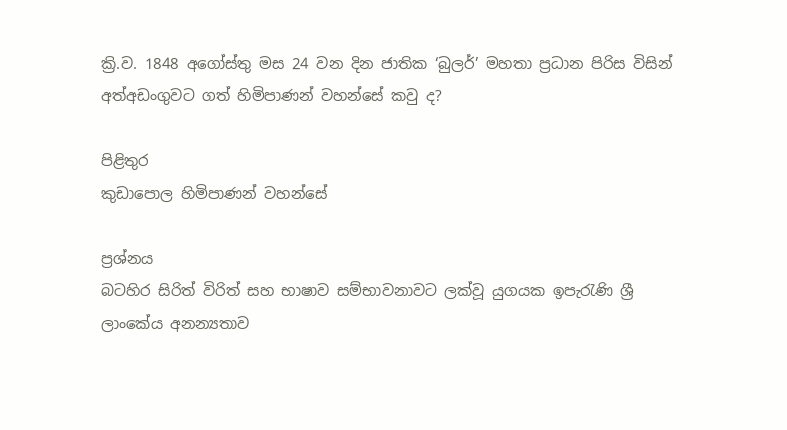ක්‍රි.ව. 1848 අගෝස්තු මස 24 වන දින ජාතික ‘බුලර්’ මහතා ප්‍රධාන පිරිස විසින් අත්අඩංගුවට ගත් හිමිපාණන් වහන්සේ කවු ද?

පිළිතුර
කුඩාපොල හිමිපාණන් වහන්සේ

ප්‍රශ්නය
බටහිර සිරිත් විරිත් සහ භාෂාව සම්භාවනාවට ලක්වූ යුගයක ඉපැරැණි ශ්‍රී ලාංකේය අනන්‍යතාව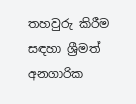තහවුරු කිරීම සඳහා ශ්‍රීමත් අනගාරික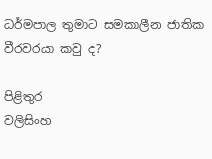ධර්මපාල තුමාට සමකාලීන ජාතික වීරවරයා කවු ද?

පිළිතුර
වලිසිංහ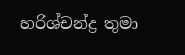හරිශ්චන්ද්‍ර තුමා